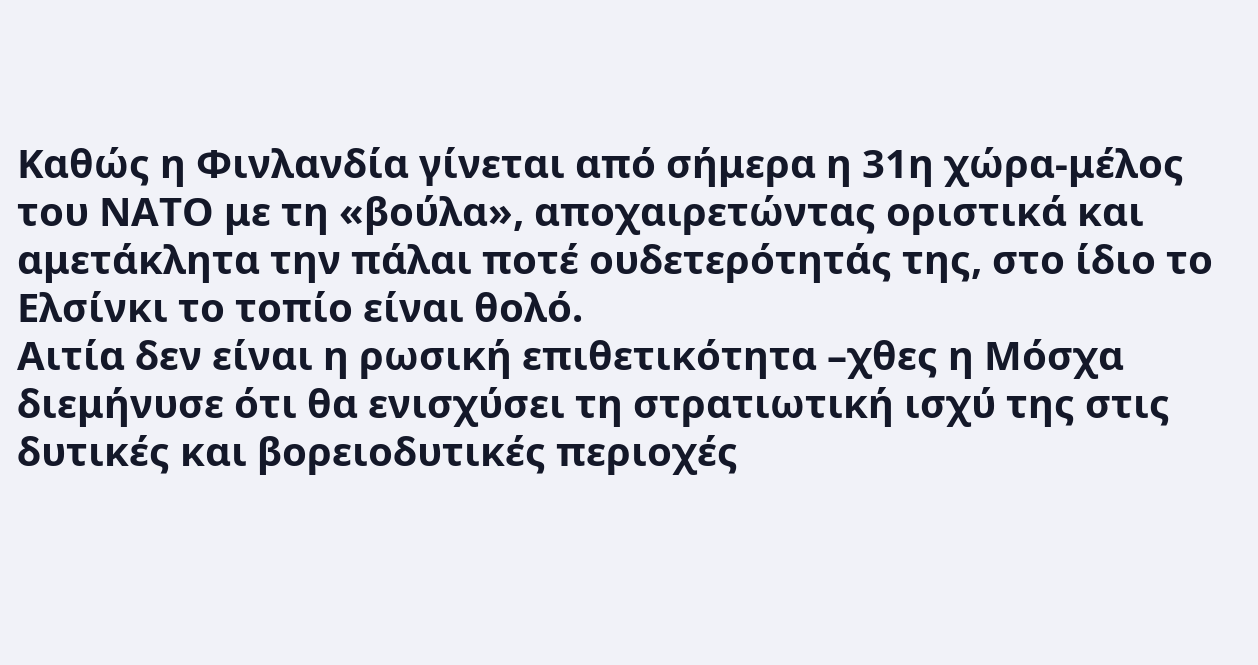Καθώς η Φινλανδία γίνεται από σήμερα η 31η χώρα-μέλος του ΝΑΤΟ με τη «βούλα», αποχαιρετώντας οριστικά και αμετάκλητα την πάλαι ποτέ ουδετερότητάς της, στο ίδιο το Ελσίνκι το τοπίο είναι θολό.
Αιτία δεν είναι η ρωσική επιθετικότητα –χθες η Μόσχα διεμήνυσε ότι θα ενισχύσει τη στρατιωτική ισχύ της στις δυτικές και βορειοδυτικές περιοχές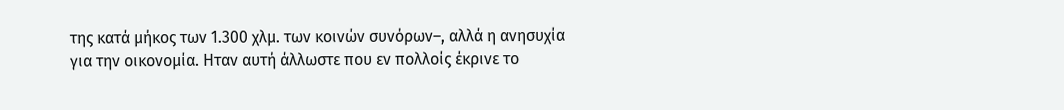της κατά μήκος των 1.300 χλμ. των κοινών συνόρων–, αλλά η ανησυχία για την οικονομία. Ηταν αυτή άλλωστε που εν πολλοίς έκρινε το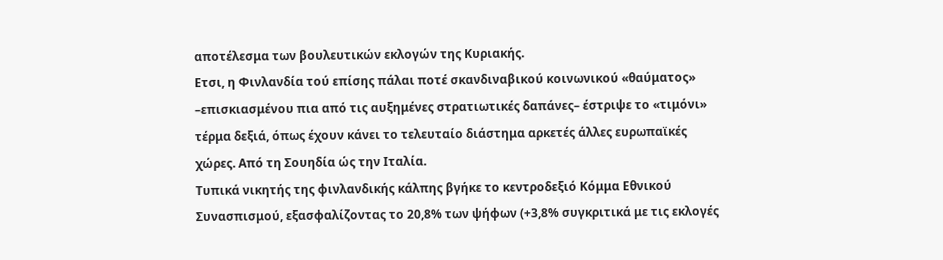αποτέλεσμα των βουλευτικών εκλογών της Κυριακής.
Ετσι, η Φινλανδία τού επίσης πάλαι ποτέ σκανδιναβικού κοινωνικού «θαύματος» –επισκιασμένου πια από τις αυξημένες στρατιωτικές δαπάνες– έστριψε το «τιμόνι» τέρμα δεξιά, όπως έχουν κάνει το τελευταίο διάστημα αρκετές άλλες ευρωπαϊκές χώρες. Από τη Σουηδία ώς την Ιταλία.
Τυπικά νικητής της φινλανδικής κάλπης βγήκε το κεντροδεξιό Κόμμα Εθνικού Συνασπισμού, εξασφαλίζοντας το 20,8% των ψήφων (+3,8% συγκριτικά με τις εκλογές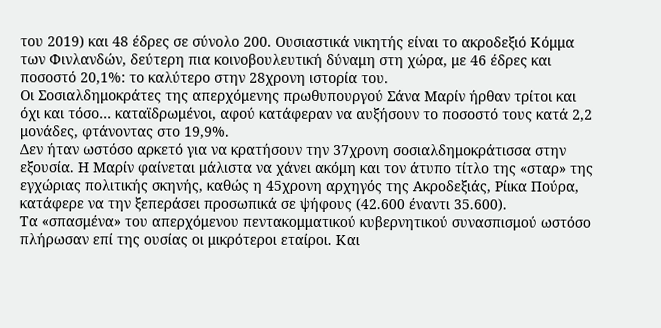του 2019) και 48 έδρες σε σύνολο 200. Ουσιαστικά νικητής είναι το ακροδεξιό Κόμμα των Φινλανδών, δεύτερη πια κοινοβουλευτική δύναμη στη χώρα, με 46 έδρες και ποσοστό 20,1%: το καλύτερο στην 28χρονη ιστορία του.
Οι Σοσιαλδημοκράτες της απερχόμενης πρωθυπουργού Σάνα Μαρίν ήρθαν τρίτοι και όχι και τόσο… καταϊδρωμένοι, αφού κατάφεραν να αυξήσουν το ποσοστό τους κατά 2,2 μονάδες, φτάνοντας στο 19,9%.
Δεν ήταν ωστόσο αρκετό για να κρατήσουν την 37χρονη σοσιαλδημοκράτισσα στην εξουσία. Η Μαρίν φαίνεται μάλιστα να χάνει ακόμη και τον άτυπο τίτλο της «σταρ» της εγχώριας πολιτικής σκηνής, καθώς η 45χρονη αρχηγός της Ακροδεξιάς, Ρίικα Πούρα, κατάφερε να την ξεπεράσει προσωπικά σε ψήφους (42.600 έναντι 35.600).
Τα «σπασμένα» του απερχόμενου πεντακομματικού κυβερνητικού συνασπισμού ωστόσο πλήρωσαν επί της ουσίας οι μικρότεροι εταίροι. Και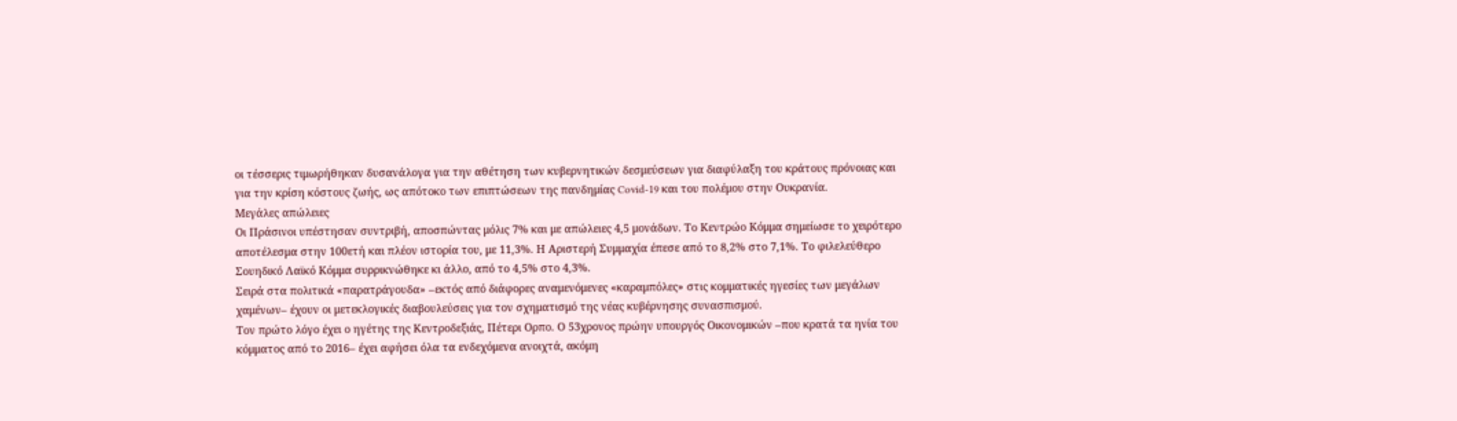οι τέσσερις τιμωρήθηκαν δυσανάλογα για την αθέτηση των κυβερνητικών δεσμεύσεων για διαφύλαξη του κράτους πρόνοιας και για την κρίση κόστους ζωής, ως απότοκο των επιπτώσεων της πανδημίας Covid-19 και του πολέμου στην Ουκρανία.
Μεγάλες απώλειες
Οι Πράσινοι υπέστησαν συντριβή, αποσπώντας μόλις 7% και με απώλειες 4,5 μονάδων. Το Κεντρώο Κόμμα σημείωσε το χειρότερο αποτέλεσμα στην 100ετή και πλέον ιστορία του, με 11,3%. Η Αριστερή Συμμαχία έπεσε από το 8,2% στο 7,1%. Το φιλελεύθερο Σουηδικό Λαϊκό Κόμμα συρρικνώθηκε κι άλλο, από το 4,5% στο 4,3%.
Σειρά στα πολιτικά «παρατράγουδα» –εκτός από διάφορες αναμενόμενες «καραμπόλες» στις κομματικές ηγεσίες των μεγάλων χαμένων– έχουν οι μετεκλογικές διαβουλεύσεις για τον σχηματισμό της νέας κυβέρνησης συνασπισμού.
Τον πρώτο λόγο έχει ο ηγέτης της Κεντροδεξιάς, Πέτερι Ορπο. Ο 53χρονος πρώην υπουργός Οικονομικών –που κρατά τα ηνία του κόμματος από το 2016– έχει αφήσει όλα τα ενδεχόμενα ανοιχτά, ακόμη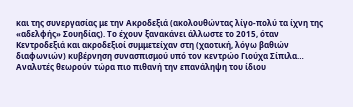και της συνεργασίας με την Ακροδεξιά (ακολουθώντας λίγο-πολύ τα ίχνη της «αδελφής» Σουηδίας). Το έχουν ξανακάνει άλλωστε το 2015, όταν Κεντροδεξιά και ακροδεξιοί συμμετείχαν στη (χαοτική, λόγω βαθιών διαφωνιών) κυβέρνηση συνασπισμού υπό τον κεντρώο Γιούχα Σίπιλα…
Αναλυτές θεωρούν τώρα πιο πιθανή την επανάληψη του ίδιου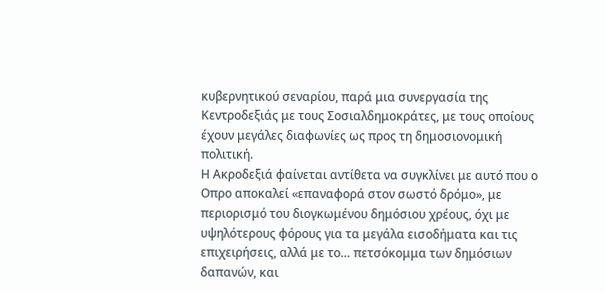κυβερνητικού σεναρίου, παρά μια συνεργασία της Κεντροδεξιάς με τους Σοσιαλδημοκράτες, με τους οποίους έχουν μεγάλες διαφωνίες ως προς τη δημοσιονομική πολιτική.
Η Ακροδεξιά φαίνεται αντίθετα να συγκλίνει με αυτό που ο Οπρο αποκαλεί «επαναφορά στον σωστό δρόμο», με περιορισμό του διογκωμένου δημόσιου χρέους, όχι με υψηλότερους φόρους για τα μεγάλα εισοδήματα και τις επιχειρήσεις, αλλά με το… πετσόκομμα των δημόσιων δαπανών, και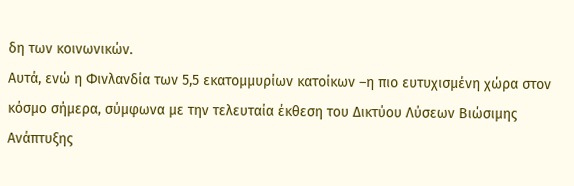δη των κοινωνικών.
Αυτά, ενώ η Φινλανδία των 5,5 εκατομμυρίων κατοίκων –η πιο ευτυχισμένη χώρα στον κόσμο σήμερα, σύμφωνα με την τελευταία έκθεση του Δικτύου Λύσεων Βιώσιμης Ανάπτυξης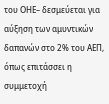του ΟΗΕ– δεσμεύεται για αύξηση των αμυντικών δαπανών στο 2% του ΑΕΠ, όπως επιτάσσει η συμμετοχή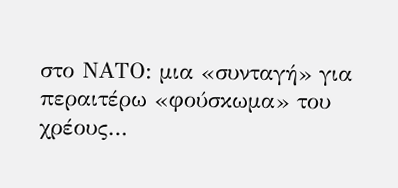στο ΝΑΤΟ: μια «συνταγή» για περαιτέρω «φούσκωμα» του χρέους…